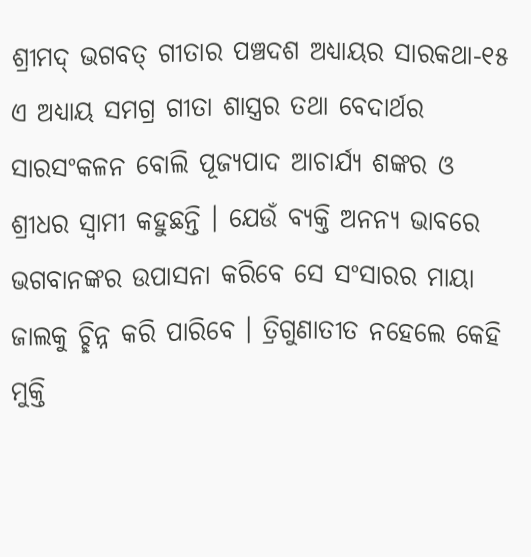ଶ୍ରୀମଦ୍ ଭଗବତ୍ ଗୀତାର ପଞ୍ଚଦଶ ଅଧ୍ଯାୟର ସାରକଥା-୧୫
ଏ ଅଧ୍ଯାୟ ସମଗ୍ର ଗୀତା ଶାସ୍ତ୍ରର ତଥା ବେଦାର୍ଥର ସାରସଂକଳନ ବୋଲି ପୂଜ୍ଯପାଦ ଆଚାର୍ଯ୍ୟ ଶଙ୍କର ଓ ଶ୍ରୀଧର ସ୍ବାମୀ କହୁଛନ୍ତି । ଯେଉଁ ବ୍ଯକ୍ତି ଅନନ୍ଯ ଭାବରେ ଭଗବାନଙ୍କର ଉପାସନା କରିବେ ସେ ସଂସାରର ମାୟା ଜାଲକୁ ଚ୍ଛିନ୍ନ କରି ପାରିବେ । ତ୍ରିଗୁଣାତୀତ ନହେଲେ କେହି ମୁକ୍ତି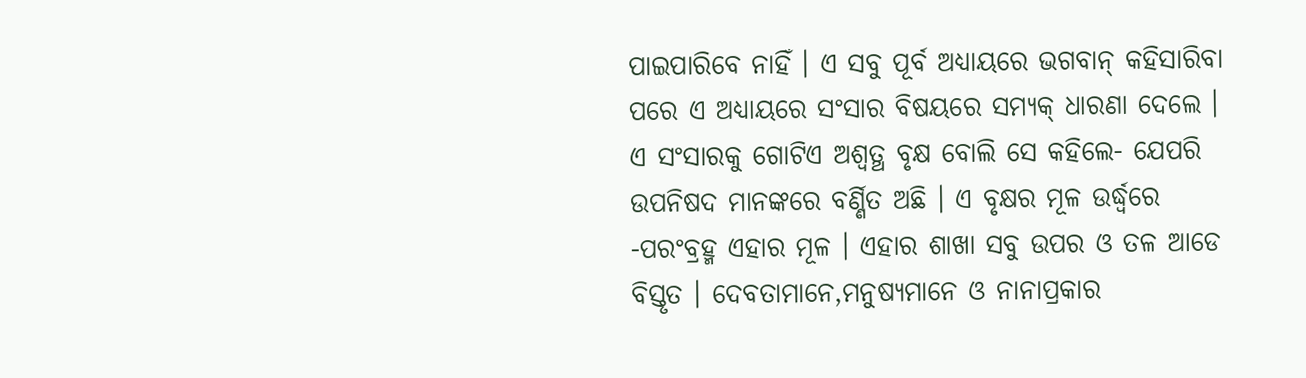ପାଇପାରିବେ ନାହିଁ । ଏ ସବୁ ପୂର୍ବ ଅଧ୍ଯାୟରେ ଭଗବାନ୍ କହିସାରିବା ପରେ ଏ ଅଧ୍ଯାୟରେ ସଂସାର ବିଷୟରେ ସମ୍ଯକ୍ ଧାରଣା ଦେଲେ । ଏ ସଂସାରକୁ ଗୋଟିଏ ଅଶ୍ବତ୍ଥ ବୃକ୍ଷ ବୋଲି ସେ କହିଲେ- ଯେପରି ଉପନିଷଦ ମାନଙ୍କରେ ବର୍ଣ୍ଣିତ ଅଛି । ଏ ବୃକ୍ଷର ମୂଳ ଉର୍ଦ୍ଧ୍ବରେ -ପରଂବ୍ରହ୍ମ ଏହାର ମୂଳ । ଏହାର ଶାଖା ସବୁ ଉପର ଓ ତଳ ଆଡେ ବିସ୍ତୃତ । ଦେବତାମାନେ,ମନୁଷ୍ୟମାନେ ଓ ନାନାପ୍ରକାର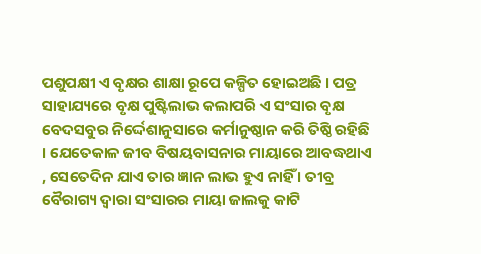ପଶୁପକ୍ଷୀ ଏ ବୃକ୍ଷର ଶାକ୍ଷା ରୂପେ କଳ୍ପିତ ହୋଇଅଛି । ପତ୍ର ସାହାଯ୍ୟରେ ବୃକ୍ଷ ପୁଷ୍ଟିଲାଭ କଲାପରି ଏ ସଂସାର ବୃକ୍ଷ ବେଦସବୁର ନିର୍ଦ୍ଦେଶାନୁସାରେ କର୍ମାନୁଷ୍ଠାନ କରି ତିଷ୍ଠି ରହିଛି । ଯେତେକାଳ ଜୀବ ବିଷୟବାସନାର ମାୟାରେ ଆବଦ୍ଧଥାଏ , ସେତେଦିନ ଯାଏ ତାର ଜ୍ଞାନ ଲାଭ ହୁଏ ନାହିଁ । ତୀବ୍ର ବୈରାଗ୍ୟ ଦ୍ବାରା ସଂସାରର ମାୟା ଜାଲକୁ କାଟି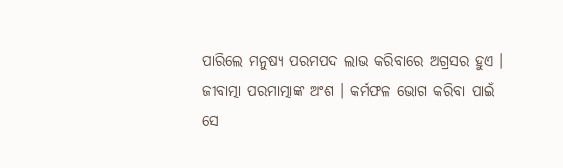ପାରିଲେ ମନୁଷ୍ୟ ପରମପଦ ଲାଭ କରିବାରେ ଅଗ୍ରସର ହୁଏ ।
ଜୀବାତ୍ମା ପରମାତ୍ମାଙ୍କ ଅଂଶ । କର୍ମଫଳ ଭୋଗ କରିବା ପାଇଁ ସେ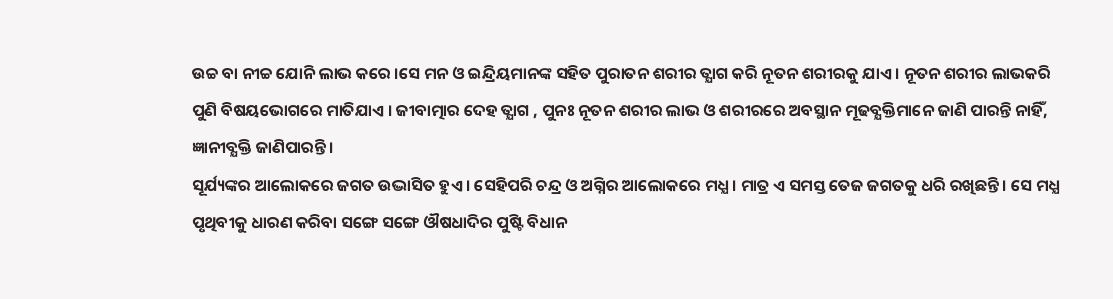ଉଚ୍ଚ ବା ନୀଚ୍ଚ ଯୋନି ଲାଭ କରେ ।ସେ ମନ ଓ ଇନ୍ଦ୍ରିୟମାନଙ୍କ ସହିତ ପୁରାତନ ଶରୀର ତ୍ଯାଗ କରି ନୂତନ ଶରୀରକୁ ଯାଏ । ନୂତନ ଶରୀର ଲାଭକରି ପୁଣି ବିଷୟଭୋଗରେ ମାତିଯାଏ । ଜୀବାତ୍ମାର ଦେହ ତ୍ଯାଗ , ପୁନଃ ନୂତନ ଶରୀର ଲାଭ ଓ ଶରୀରରେ ଅବସ୍ଥାନ ମୂଢବ୍ଯକ୍ତିମାନେ ଜାଣି ପାରନ୍ତି ନାହିଁ, ଜ୍ଞାନୀବ୍ଯକ୍ତି ଜାଣିପାରନ୍ତି ।
ସୂର୍ଯ୍ୟଙ୍କର ଆଲୋକରେ ଜଗତ ଉଦ୍ଭାସିତ ହୁଏ । ସେହିପରି ଚନ୍ଦ୍ର ଓ ଅଗ୍ନିର ଆଲୋକରେ ମଧ୍ଯ । ମାତ୍ର ଏ ସମସ୍ତ ତେଜ ଜଗତକୁ ଧରି ରଖିଛନ୍ତି । ସେ ମଧ୍ଯ ପୃଥିବୀକୁ ଧାରଣ କରିବା ସଙ୍ଗେ ସଙ୍ଗେ ଔଷଧାଦିର ପୁଷ୍ଟି ବିଧାନ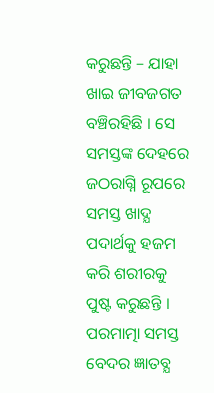କରୁଛନ୍ତି – ଯାହା ଖାଇ ଜୀବଜଗତ ବଞ୍ଚିରହିଛି । ସେ ସମସ୍ତଙ୍କ ଦେହରେ ଜଠରାଗ୍ନି ରୂପରେ ସମସ୍ତ ଖାଦ୍ଯ ପଦାର୍ଥକୁ ହଜମ କରି ଶରୀରକୁ ପୁଷ୍ଟ କରୁଛନ୍ତି । ପରମାତ୍ମା ସମସ୍ତ ବେଦର ଜ୍ଞାତବ୍ଯ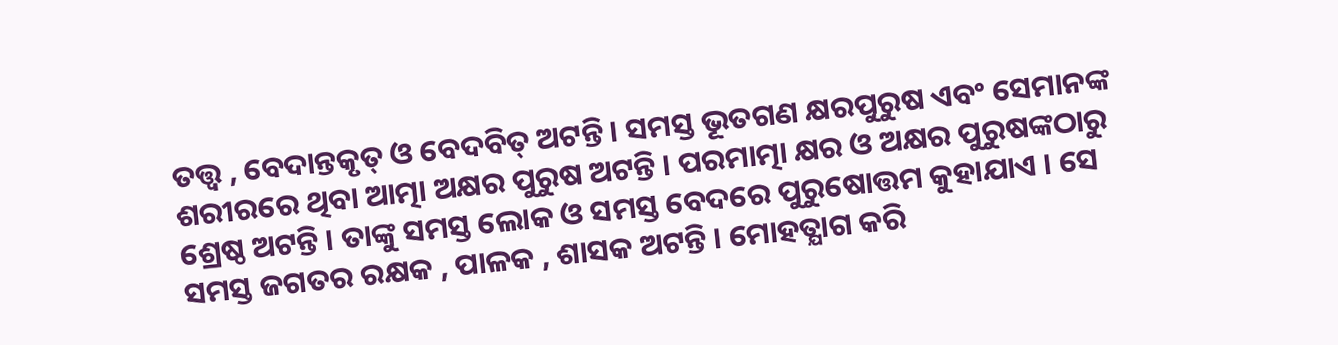ତତ୍ତ୍ବ , ବେଦାନ୍ତକୃତ୍ ଓ ବେଦବିତ୍ ଅଟନ୍ତି । ସମସ୍ତ ଭୂତଗଣ କ୍ଷରପୁରୁଷ ଏବଂ ସେମାନଙ୍କ ଶରୀରରେ ଥିବା ଆତ୍ମା ଅକ୍ଷର ପୁରୁଷ ଅଟନ୍ତି । ପରମାତ୍ମା କ୍ଷର ଓ ଅକ୍ଷର ପୁରୁଷଙ୍କଠାରୁ ଶ୍ରେଷ୍ଠ ଅଟନ୍ତି । ତାଙ୍କୁ ସମସ୍ତ ଲୋକ ଓ ସମସ୍ତ ବେଦରେ ପୁରୁଷୋତ୍ତମ କୁହାଯାଏ । ସେ ସମସ୍ତ ଜଗତର ରକ୍ଷକ , ପାଳକ , ଶାସକ ଅଟନ୍ତି । ମୋହତ୍ଯାଗ କରି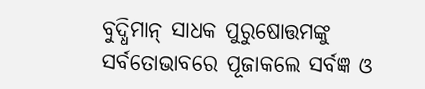ବୁଦ୍ଧିମାନ୍ ସାଧକ ପୁରୁଷୋତ୍ତମଙ୍କୁ ସର୍ବତୋଭାବରେ ପୂଜାକଲେ ସର୍ବଜ୍ଞ ଓ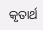କୃତାର୍ଥ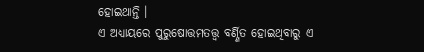ହୋଇଥାନ୍ତି ।
ଏ ଅଧ୍ଯାୟରେ ପୁରୁଷୋତ୍ତମତତ୍ତ୍ବ ବର୍ଣ୍ଣିତ ହୋଇଥିବାରୁ ଏ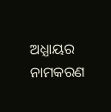ଅଧ୍ଯାୟର ନାମକରଣ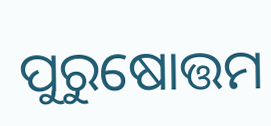ପୁରୁଷୋତ୍ତମ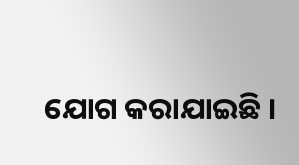ଯୋଗ କରାଯାଇଛି ।